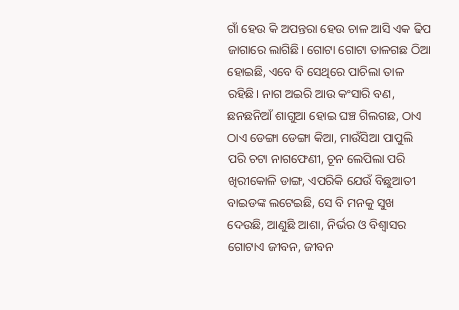ଗାଁ ହେଉ କି ଅପନ୍ତରା ହେଉ ଚାଳ ଆସି ଏକ ଢିପ ଜାଗାରେ ଲାଗିଛି। ଗୋଟା ଗୋଟା ତାଳଗଛ ଠିଆ ହୋଇଛି, ଏବେ ବି ସେଥିରେ ପାଚିଲା ତାଳ ରହିଛି। ନାଗ ଅଇରି ଆଉ କଂସାରି ବଣ, ଛନଛନିଆଁ ଶାଗୁଆ ହୋଇ ଘଞ୍ଚ ଗିଲଗଛ, ଠାଏ ଠାଏ ଡେଙ୍ଗା ଡେଙ୍ଗା କିଆ, ମାଉଁସିଆ ପାପୁଲି ପରି ଚଟା ନାଗଫେଣୀ, ଚୂନ ଲେପିଲା ପରି ଖିରୀକୋଳି ଡାଙ୍ଗ, ଏପରିକି ଯେଉଁ ବିଛୁଆତୀ ବାଇଡଙ୍କ ଲଟେଇଛି, ସେ ବି ମନକୁ ସୁଖ ଦେଉଛି, ଆଣୁଛି ଆଶା, ନିର୍ଭର ଓ ବିଶ୍ୱାସର ଗୋଟାଏ ଜୀବନ, ଜୀବନ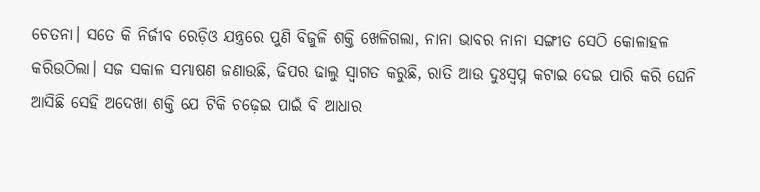ଚେତନା। ସତେ କି ନିର୍ଜୀବ ରେଡ଼ିଓ ଯନ୍ତ୍ରରେ ପୁଣି ବିଜୁଳି ଶକ୍ତି ଖେଳିଗଲା, ନାନା ଭାବର ନାନା ସଙ୍ଗୀତ ସେଠି କୋଳାହଳ କରିଉଠିଲା। ସଜ ସକାଳ ସମ୍ଭାଷଣ ଜଣାଉଛି, ଢିପର ଢାଲୁ ସ୍ୱାଗତ କରୁଛି, ରାତି ଆଉ ଦୁଃସ୍ବପ୍ନ କଟାଇ ଦେଇ ପାରି କରି ଘେନି ଆସିଛି ସେହି ଅଦେଖା ଶକ୍ତି ଯେ ଟିକି ଚଢ଼େଇ ପାଇଁ ବି ଆଧାର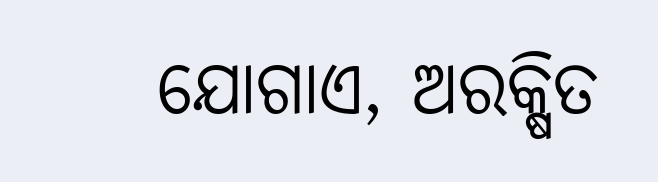ଯୋଗାଏ, ଅରକ୍ଷିତ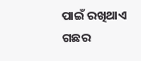ପାଇଁ ରଖିଥାଏ ଗଛର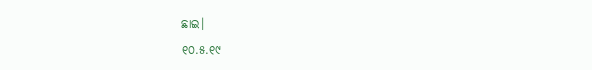ଛାଇ।
୧୦.୫.୧୯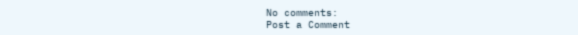No comments:
Post a Comment